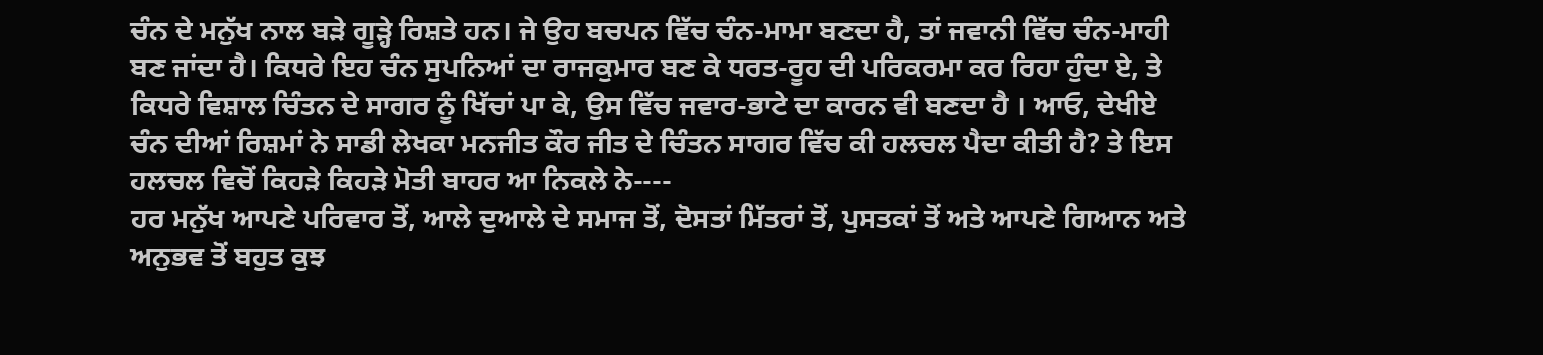ਚੰਨ ਦੇ ਮਨੁੱਖ ਨਾਲ ਬੜੇ ਗੂੜ੍ਹੇ ਰਿਸ਼ਤੇ ਹਨ। ਜੇ ਉਹ ਬਚਪਨ ਵਿੱਚ ਚੰਨ-ਮਾਮਾ ਬਣਦਾ ਹੈ, ਤਾਂ ਜਵਾਨੀ ਵਿੱਚ ਚੰਨ-ਮਾਹੀ ਬਣ ਜਾਂਦਾ ਹੈ। ਕਿਧਰੇ ਇਹ ਚੰਨ ਸੁਪਨਿਆਂ ਦਾ ਰਾਜਕੁਮਾਰ ਬਣ ਕੇ ਧਰਤ-ਰੂਹ ਦੀ ਪਰਿਕਰਮਾ ਕਰ ਰਿਹਾ ਹੁੰਦਾ ਏ, ਤੇ ਕਿਧਰੇ ਵਿਸ਼ਾਲ ਚਿੰਤਨ ਦੇ ਸਾਗਰ ਨੂੰ ਖਿੱਚਾਂ ਪਾ ਕੇ, ਉਸ ਵਿੱਚ ਜਵਾਰ-ਭਾਟੇ ਦਾ ਕਾਰਨ ਵੀ ਬਣਦਾ ਹੈ । ਆਓ, ਦੇਖੀਏ ਚੰਨ ਦੀਆਂ ਰਿਸ਼ਮਾਂ ਨੇ ਸਾਡੀ ਲੇਖਕਾ ਮਨਜੀਤ ਕੌਰ ਜੀਤ ਦੇ ਚਿੰਤਨ ਸਾਗਰ ਵਿੱਚ ਕੀ ਹਲਚਲ ਪੈਦਾ ਕੀਤੀ ਹੈ? ਤੇ ਇਸ ਹਲਚਲ ਵਿਚੋਂ ਕਿਹੜੇ ਕਿਹੜੇ ਮੋਤੀ ਬਾਹਰ ਆ ਨਿਕਲੇ ਨੇ----
ਹਰ ਮਨੁੱਖ ਆਪਣੇ ਪਰਿਵਾਰ ਤੋਂ, ਆਲੇ ਦੁਆਲੇ ਦੇ ਸਮਾਜ ਤੋਂ, ਦੋਸਤਾਂ ਮਿੱਤਰਾਂ ਤੋਂ, ਪੁਸਤਕਾਂ ਤੋਂ ਅਤੇ ਆਪਣੇ ਗਿਆਨ ਅਤੇ ਅਨੁਭਵ ਤੋਂ ਬਹੁਤ ਕੁਝ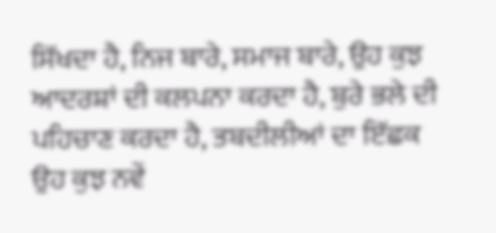ਸਿੱਖਦਾ ਹੈ, ਨਿਜ ਬਾਰੇ, ਸਮਾਜ ਬਾਰੇ, ਉਹ ਕੁਝ ਆਦਰਸ਼ਾਂ ਦੀ ਕਲਪਨਾ ਕਰਦਾ ਹੈ, ਬੁਰੇ ਭਲੇ ਦੀ ਪਹਿਚਾਣ ਕਰਦਾ ਹੈ, ਤਬਦੀਲੀਆਂ ਦਾ ਇੱਛਕ ਉਹ ਕੁਝ ਨਵੇਂ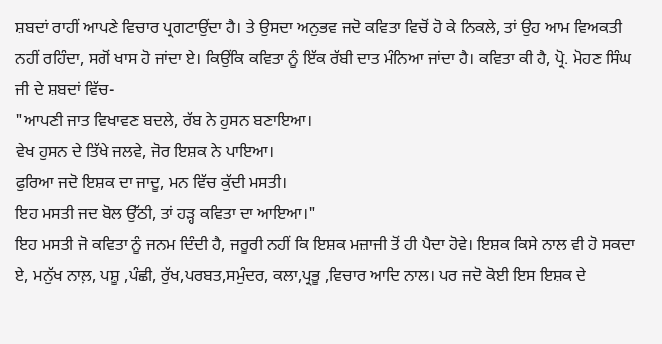ਸ਼ਬਦਾਂ ਰਾਹੀਂ ਆਪਣੇ ਵਿਚਾਰ ਪ੍ਰਗਟਾਉਂਦਾ ਹੈ। ਤੇ ਉਸਦਾ ਅਨੁਭਵ ਜਦੋ ਕਵਿਤਾ ਵਿਚੋਂ ਹੋ ਕੇ ਨਿਕਲੇ, ਤਾਂ ਉਹ ਆਮ ਵਿਅਕਤੀ ਨਹੀਂ ਰਹਿੰਦਾ, ਸਗੋਂ ਖਾਸ ਹੋ ਜਾਂਦਾ ਏ। ਕਿਉਂਕਿ ਕਵਿਤਾ ਨੂੰ ਇੱਕ ਰੱਬੀ ਦਾਤ ਮੰਨਿਆ ਜਾਂਦਾ ਹੈ। ਕਵਿਤਾ ਕੀ ਹੈ, ਪ੍ਰੋ. ਮੋਹਣ ਸਿੰਘ ਜੀ ਦੇ ਸ਼ਬਦਾਂ ਵਿੱਚ-
"ਆਪਣੀ ਜਾਤ ਵਿਖਾਵਣ ਬਦਲੇ, ਰੱਬ ਨੇ ਹੁਸਨ ਬਣਾਇਆ।
ਵੇਖ ਹੁਸਨ ਦੇ ਤਿੱਖੇ ਜਲਵੇ, ਜੋਰ ਇਸ਼ਕ ਨੇ ਪਾਇਆ।
ਫੁਰਿਆ ਜਦੋ ਇਸ਼ਕ ਦਾ ਜਾਦੂ, ਮਨ ਵਿੱਚ ਕੁੱਦੀ ਮਸਤੀ।
ਇਹ ਮਸਤੀ ਜਦ ਬੋਲ ਉੱਠੀ, ਤਾਂ ਹੜ੍ਹ ਕਵਿਤਾ ਦਾ ਆਇਆ।"
ਇਹ ਮਸਤੀ ਜੋ ਕਵਿਤਾ ਨੂੰ ਜਨਮ ਦਿੰਦੀ ਹੈ, ਜਰੂਰੀ ਨਹੀਂ ਕਿ ਇਸ਼ਕ ਮਜ਼ਾਜੀ ਤੋਂ ਹੀ ਪੈਦਾ ਹੋਵੇ। ਇਸ਼ਕ ਕਿਸੇ ਨਾਲ ਵੀ ਹੋ ਸਕਦਾ ਏ, ਮਨੁੱਖ ਨਾਲ਼, ਪਸ਼ੂ ,ਪੰਛੀ, ਰੁੱਖ,ਪਰਬਤ,ਸਮੁੰਦਰ, ਕਲਾ,ਪ੍ਰਭੂ ,ਵਿਚਾਰ ਆਦਿ ਨਾਲ। ਪਰ ਜਦੋ ਕੋਈ ਇਸ ਇਸ਼ਕ ਦੇ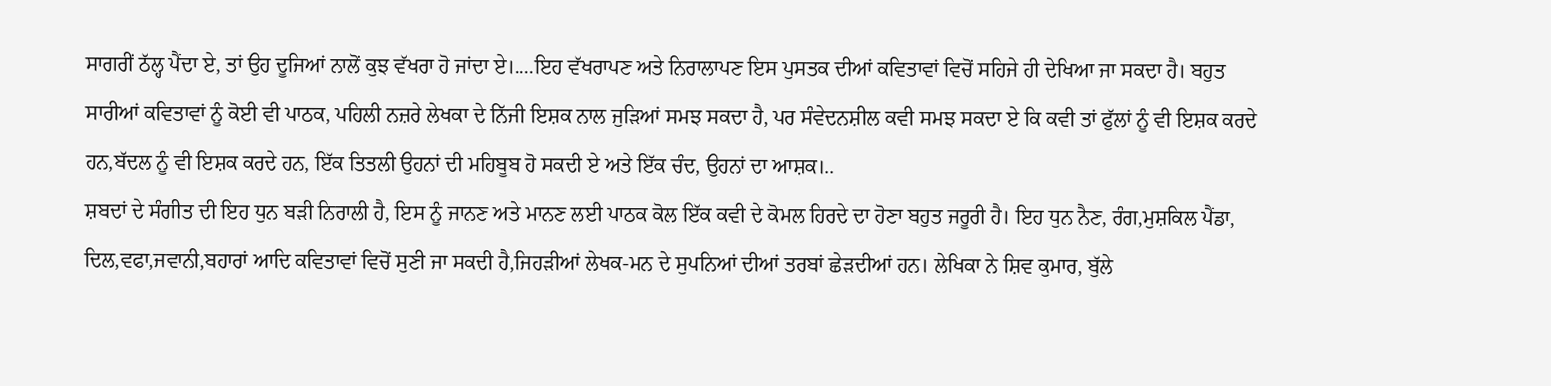ਸਾਗਰੀਂ ਠੱਲ੍ਹ ਪੈਂਦਾ ਏ, ਤਾਂ ਉਹ ਦੂਜਿਆਂ ਨਾਲੋਂ ਕੁਝ ਵੱਖਰਾ ਹੋ ਜਾਂਦਾ ਏ।....ਇਹ ਵੱਖਰਾਪਣ ਅਤੇ ਨਿਰਾਲਾਪਣ ਇਸ ਪੁਸਤਕ ਦੀਆਂ ਕਵਿਤਾਵਾਂ ਵਿਚੋਂ ਸਹਿਜੇ ਹੀ ਦੇਖਿਆ ਜਾ ਸਕਦਾ ਹੈ। ਬਹੁਤ ਸਾਰੀਆਂ ਕਵਿਤਾਵਾਂ ਨੂੰ ਕੋਈ ਵੀ ਪਾਠਕ, ਪਹਿਲੀ ਨਜ਼ਰੇ ਲੇਖਕਾ ਦੇ ਨਿੱਜੀ ਇਸ਼ਕ ਨਾਲ ਜੁਡ਼ਿਆਂ ਸਮਝ ਸਕਦਾ ਹੈ, ਪਰ ਸੰਵੇਦਨਸ਼ੀਲ ਕਵੀ ਸਮਝ ਸਕਦਾ ਏ ਕਿ ਕਵੀ ਤਾਂ ਫੁੱਲਾਂ ਨੂੰ ਵੀ ਇਸ਼ਕ ਕਰਦੇ ਹਨ,ਬੱਦਲ ਨੂੰ ਵੀ ਇਸ਼ਕ ਕਰਦੇ ਹਨ, ਇੱਕ ਤਿਤਲੀ ਉਹਨਾਂ ਦੀ ਮਹਿਬੂਬ ਹੋ ਸਕਦੀ ਏ ਅਤੇ ਇੱਕ ਚੰਦ, ਉਹਨਾਂ ਦਾ ਆਸ਼ਕ।..
ਸ਼ਬਦਾਂ ਦੇ ਸੰਗੀਤ ਦੀ ਇਹ ਧੁਨ ਬੜੀ ਨਿਰਾਲੀ ਹੈ, ਇਸ ਨੂੰ ਜਾਨਣ ਅਤੇ ਮਾਨਣ ਲਈ ਪਾਠਕ ਕੋਲ ਇੱਕ ਕਵੀ ਦੇ ਕੋਮਲ ਹਿਰਦੇ ਦਾ ਹੋਣਾ ਬਹੁਤ ਜਰੂਰੀ ਹੈ। ਇਹ ਧੁਨ ਨੈਣ, ਰੰਗ,ਮੁਸ਼ਕਿਲ ਪੈਂਡਾ, ਦਿਲ,ਵਫਾ,ਜਵਾਨੀ,ਬਹਾਰਾਂ ਆਦਿ ਕਵਿਤਾਵਾਂ ਵਿਚੋਂ ਸੁਣੀ ਜਾ ਸਕਦੀ ਹੈ,ਜਿਹੜੀਆਂ ਲੇਖਕ-ਮਨ ਦੇ ਸੁਪਨਿਆਂ ਦੀਆਂ ਤਰਬਾਂ ਛੇੜਦੀਆਂ ਹਨ। ਲੇਖਿਕਾ ਨੇ ਸ਼ਿਵ ਕੁਮਾਰ, ਬੁੱਲੇ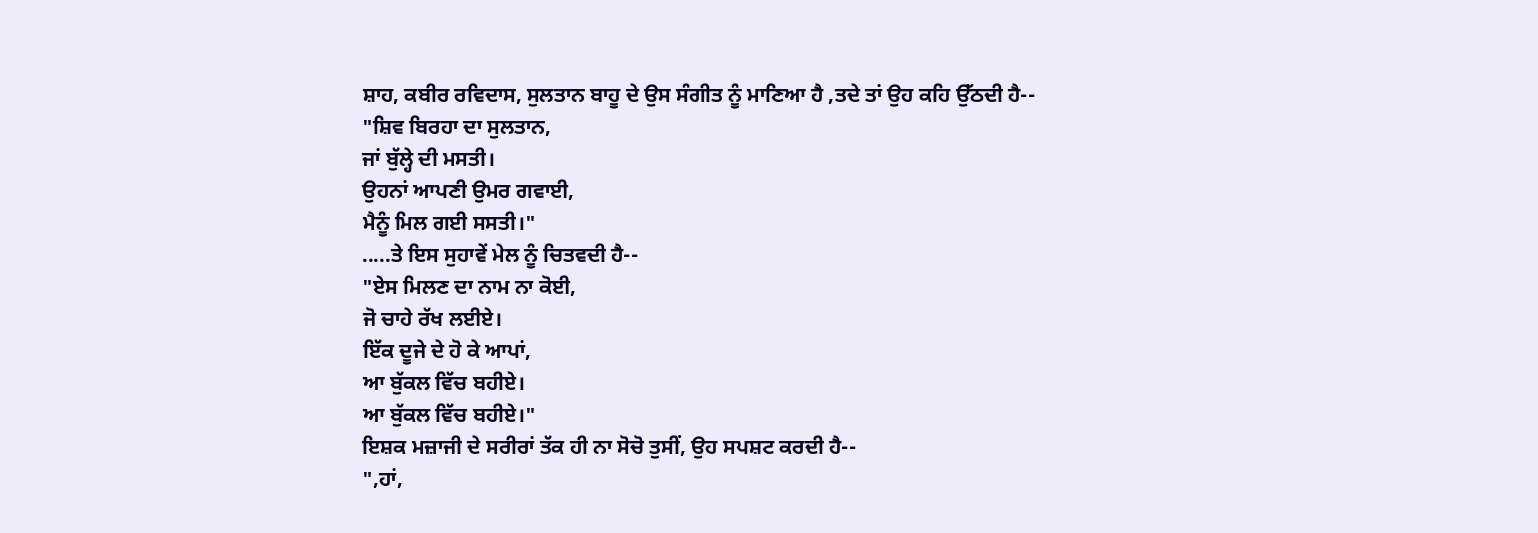ਸ਼ਾਹ, ਕਬੀਰ ਰਵਿਦਾਸ, ਸੁਲਤਾਨ ਬਾਹੂ ਦੇ ਉਸ ਸੰਗੀਤ ਨੂੰ ਮਾਣਿਆ ਹੈ ,ਤਦੇ ਤਾਂ ਉਹ ਕਹਿ ਉੱਠਦੀ ਹੈ--
"ਸ਼ਿਵ ਬਿਰਹਾ ਦਾ ਸੁਲਤਾਨ,
ਜਾਂ ਬੁੱਲ੍ਹੇ ਦੀ ਮਸਤੀ।
ਉਹਨਾਂ ਆਪਣੀ ਉਮਰ ਗਵਾਈ,
ਮੈਨੂੰ ਮਿਲ ਗਈ ਸਸਤੀ।"
.....ਤੇ ਇਸ ਸੁਹਾਵੇਂ ਮੇਲ ਨੂੰ ਚਿਤਵਦੀ ਹੈ--
"ਏਸ ਮਿਲਣ ਦਾ ਨਾਮ ਨਾ ਕੋਈ,
ਜੋ ਚਾਹੇ ਰੱਖ ਲਈਏ।
ਇੱਕ ਦੂਜੇ ਦੇ ਹੋ ਕੇ ਆਪਾਂ,
ਆ ਬੁੱਕਲ ਵਿੱਚ ਬਹੀਏ।
ਆ ਬੁੱਕਲ ਵਿੱਚ ਬਹੀਏ।"
ਇਸ਼ਕ ਮਜ਼ਾਜੀ ਦੇ ਸਰੀਰਾਂ ਤੱਕ ਹੀ ਨਾ ਸੋਚੋ ਤੁਸੀਂ, ਉਹ ਸਪਸ਼ਟ ਕਰਦੀ ਹੈ--
",ਹਾਂ,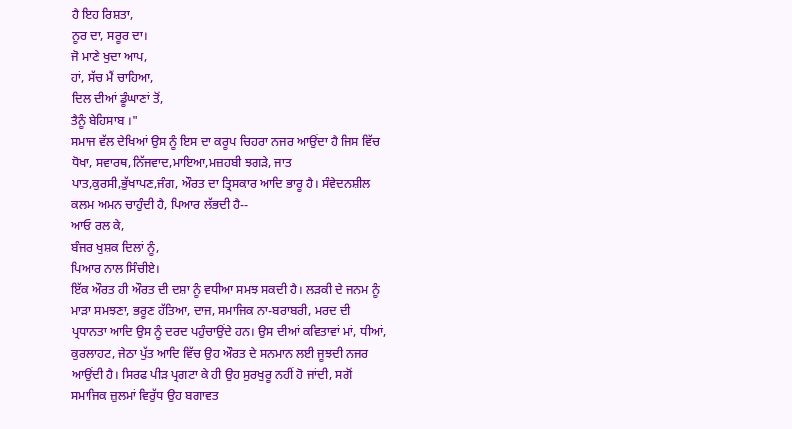ਹੈ ਇਹ ਰਿਸ਼ਤਾ,
ਨੂਰ ਦਾ, ਸਰੂਰ ਦਾ।
ਜੋ ਮਾਣੇ ਖੁਦਾ ਆਪ,
ਹਾਂ, ਸੱਚ ਮੈਂ ਚਾਹਿਆ,
ਦਿਲ ਦੀਆਂ ਡੂੰਘਾਣਾਂ ਤੋਂ,
ਤੈਨੂੰ ਬੇਹਿਸਾਬ ।"
ਸਮਾਜ ਵੱਲ ਦੇਖਿਆਂ ਉਸ ਨੂੰ ਇਸ ਦਾ ਕਰੂਪ ਚਿਹਰਾ ਨਜਰ ਆਉਂਦਾ ਹੈ ਜਿਸ ਵਿੱਚ ਧੋਖਾ, ਸਵਾਰਥ,ਨਿੱਜਵਾਦ,ਮਾਇਆ,ਮਜ਼ਹਬੀ ਝਗੜੇ, ਜਾਤ ਪਾਤ,ਕੁਰਸੀ,ਭੁੱਖਾਪਣ,ਜੰਗ, ਔਰਤ ਦਾ ਤ੍ਰਿਸਕਾਰ ਆਦਿ ਭਾਰੂ ਹੈ। ਸੰਵੇਦਨਸ਼ੀਲ ਕਲਮ ਅਮਨ ਚਾਹੁੰਦੀ ਹੈ, ਪਿਆਰ ਲੱਭਦੀ ਹੈ--
ਆਓ ਰਲ ਕੇ,
ਬੰਜਰ ਖੁਸ਼ਕ ਦਿਲਾਂ ਨੂੰ,
ਪਿਆਰ ਨਾਲ ਸਿੰਚੀਏ।
ਇੱਕ ਔਰਤ ਹੀ ਔਰਤ ਦੀ ਦਸ਼ਾ ਨੂੰ ਵਧੀਆ ਸਮਝ ਸਕਦੀ ਹੈ। ਲੜਕੀ ਦੇ ਜਨਮ ਨੂੰ ਮਾੜਾ ਸਮਝਣਾ, ਭਰੂਣ ਹੱਤਿਆ, ਦਾਜ, ਸਮਾਜਿਕ ਨਾ-ਬਰਾਬਰੀ, ਮਰਦ ਦੀ ਪ੍ਰਧਾਨਤਾ ਆਦਿ ਉਸ ਨੂੰ ਦਰਦ ਪਹੁੰਚਾਉਂਦੇ ਹਨ। ਉਸ ਦੀਆਂ ਕਵਿਤਾਵਾਂ ਮਾਂ, ਧੀਆਂ, ਕੁਰਲਾਹਟ, ਜੇਠਾ ਪੁੱਤ ਆਦਿ ਵਿੱਚ ਉਹ ਔਰਤ ਦੇ ਸਨਮਾਨ ਲਈ ਜੂਝਦੀ ਨਜਰ ਆਉਂਦੀ ਹੈ। ਸਿਰਫ ਪੀੜ ਪ੍ਰਗਟਾ ਕੇ ਹੀ ਉਹ ਸੁਰਖੁਰੂ ਨਹੀਂ ਹੋ ਜਾਂਦੀ, ਸਗੋਂ ਸਮਾਜਿਕ ਜ਼ੁਲਮਾਂ ਵਿਰੁੱਧ ਉਹ ਬਗਾਵਤ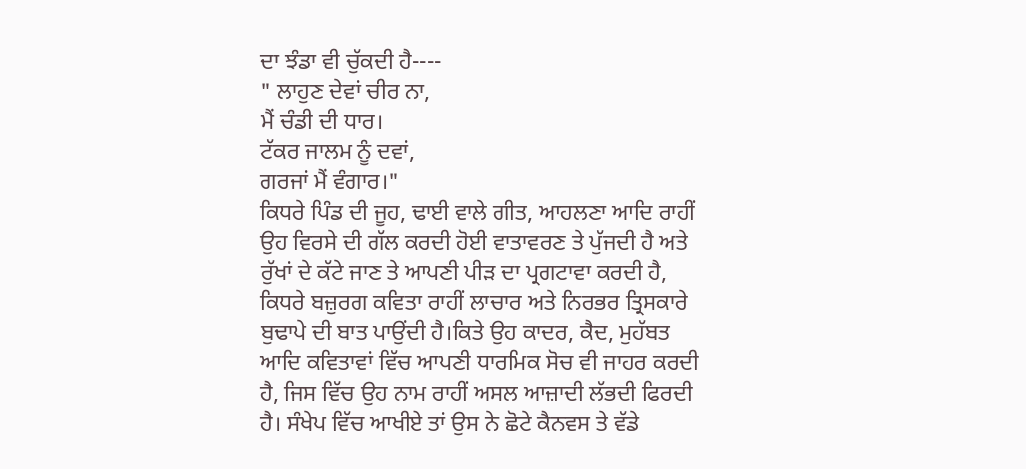ਦਾ ਝੰਡਾ ਵੀ ਚੁੱਕਦੀ ਹੈ----
" ਲਾਹੁਣ ਦੇਵਾਂ ਚੀਰ ਨਾ,
ਮੈਂ ਚੰਡੀ ਦੀ ਧਾਰ।
ਟੱਕਰ ਜਾਲਮ ਨੂੰ ਦਵਾਂ,
ਗਰਜਾਂ ਮੈਂ ਵੰਗਾਰ।"
ਕਿਧਰੇ ਪਿੰਡ ਦੀ ਜੂਹ, ਢਾਈ ਵਾਲੇ ਗੀਤ, ਆਹਲਣਾ ਆਦਿ ਰਾਹੀਂ ਉਹ ਵਿਰਸੇ ਦੀ ਗੱਲ ਕਰਦੀ ਹੋਈ ਵਾਤਾਵਰਣ ਤੇ ਪੁੱਜਦੀ ਹੈ ਅਤੇ ਰੁੱਖਾਂ ਦੇ ਕੱਟੇ ਜਾਣ ਤੇ ਆਪਣੀ ਪੀੜ ਦਾ ਪ੍ਰਗਟਾਵਾ ਕਰਦੀ ਹੈ, ਕਿਧਰੇ ਬਜ਼ੁਰਗ ਕਵਿਤਾ ਰਾਹੀਂ ਲਾਚਾਰ ਅਤੇ ਨਿਰਭਰ ਤ੍ਰਿਸਕਾਰੇ ਬੁਢਾਪੇ ਦੀ ਬਾਤ ਪਾਉਂਦੀ ਹੈ।ਕਿਤੇ ਉਹ ਕਾਦਰ, ਕੈਦ, ਮੁਹੱਬਤ ਆਦਿ ਕਵਿਤਾਵਾਂ ਵਿੱਚ ਆਪਣੀ ਧਾਰਮਿਕ ਸੋਚ ਵੀ ਜਾਹਰ ਕਰਦੀ ਹੈ, ਜਿਸ ਵਿੱਚ ਉਹ ਨਾਮ ਰਾਹੀਂ ਅਸਲ ਆਜ਼ਾਦੀ ਲੱਭਦੀ ਫਿਰਦੀ ਹੈ। ਸੰਖੇਪ ਵਿੱਚ ਆਖੀਏ ਤਾਂ ਉਸ ਨੇ ਛੋਟੇ ਕੈਨਵਸ ਤੇ ਵੱਡੇ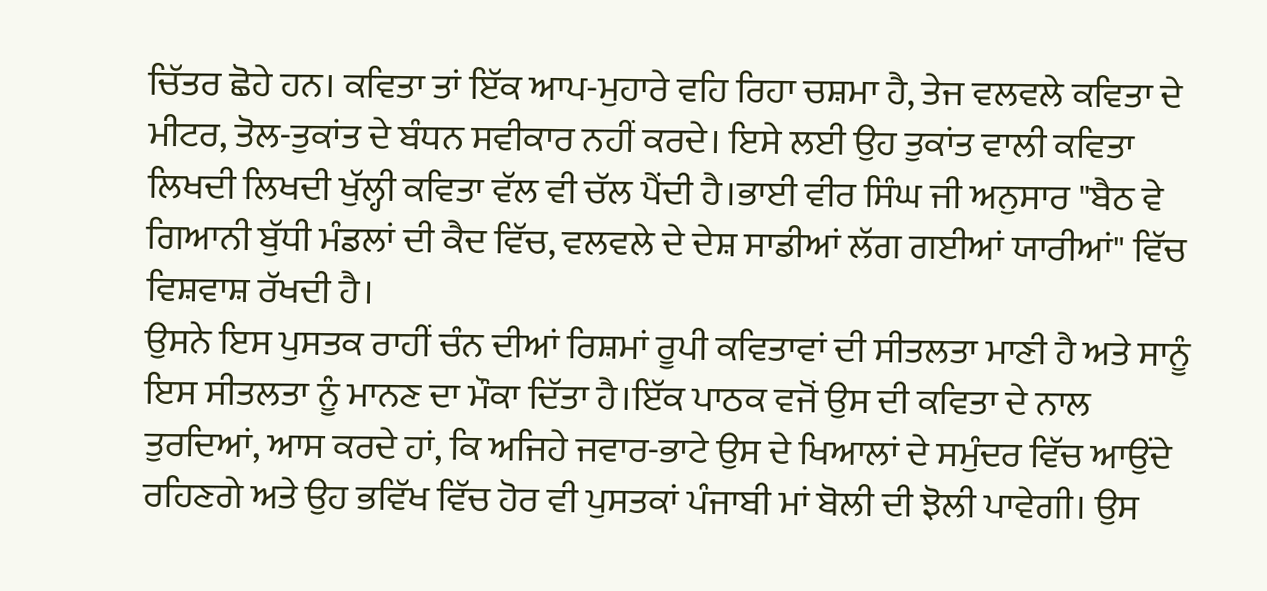ਚਿੱਤਰ ਛੋਹੇ ਹਨ। ਕਵਿਤਾ ਤਾਂ ਇੱਕ ਆਪ-ਮੁਹਾਰੇ ਵਹਿ ਰਿਹਾ ਚਸ਼ਮਾ ਹੈ, ਤੇਜ ਵਲਵਲੇ ਕਵਿਤਾ ਦੇ ਮੀਟਰ, ਤੋਲ-ਤੁਕਾਂਤ ਦੇ ਬੰਧਨ ਸਵੀਕਾਰ ਨਹੀਂ ਕਰਦੇ। ਇਸੇ ਲਈ ਉਹ ਤੁਕਾਂਤ ਵਾਲੀ ਕਵਿਤਾ ਲਿਖਦੀ ਲਿਖਦੀ ਖੁੱਲ੍ਹੀ ਕਵਿਤਾ ਵੱਲ ਵੀ ਚੱਲ ਪੈਂਦੀ ਹੈ।ਭਾਈ ਵੀਰ ਸਿੰਘ ਜੀ ਅਨੁਸਾਰ "ਬੈਠ ਵੇ ਗਿਆਨੀ ਬੁੱਧੀ ਮੰਡਲਾਂ ਦੀ ਕੈਦ ਵਿੱਚ, ਵਲਵਲੇ ਦੇ ਦੇਸ਼ ਸਾਡੀਆਂ ਲੱਗ ਗਈਆਂ ਯਾਰੀਆਂ" ਵਿੱਚ ਵਿਸ਼ਵਾਸ਼ ਰੱਖਦੀ ਹੈ।
ਉਸਨੇ ਇਸ ਪੁਸਤਕ ਰਾਹੀਂ ਚੰਨ ਦੀਆਂ ਰਿਸ਼ਮਾਂ ਰੂਪੀ ਕਵਿਤਾਵਾਂ ਦੀ ਸੀਤਲਤਾ ਮਾਣੀ ਹੈ ਅਤੇ ਸਾਨੂੰ ਇਸ ਸੀਤਲਤਾ ਨੂੰ ਮਾਨਣ ਦਾ ਮੌਕਾ ਦਿੱਤਾ ਹੈ।ਇੱਕ ਪਾਠਕ ਵਜੋਂ ਉਸ ਦੀ ਕਵਿਤਾ ਦੇ ਨਾਲ ਤੁਰਦਿਆਂ, ਆਸ ਕਰਦੇ ਹਾਂ, ਕਿ ਅਜਿਹੇ ਜਵਾਰ-ਭਾਟੇ ਉਸ ਦੇ ਖਿਆਲਾਂ ਦੇ ਸਮੁੰਦਰ ਵਿੱਚ ਆਉਂਦੇ ਰਹਿਣਗੇ ਅਤੇ ਉਹ ਭਵਿੱਖ ਵਿੱਚ ਹੋਰ ਵੀ ਪੁਸਤਕਾਂ ਪੰਜਾਬੀ ਮਾਂ ਬੋਲੀ ਦੀ ਝੋਲੀ ਪਾਵੇਗੀ। ਉਸ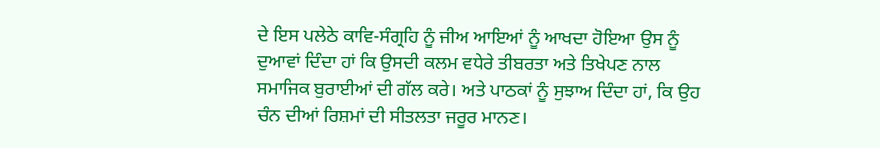ਦੇ ਇਸ ਪਲੇਠੇ ਕਾਵਿ-ਸੰਗ੍ਰਹਿ ਨੂੰ ਜੀਅ ਆਇਆਂ ਨੂੰ ਆਖਦਾ ਹੋਇਆ ਉਸ ਨੂੰ ਦੁਆਵਾਂ ਦਿੰਦਾ ਹਾਂ ਕਿ ਉਸਦੀ ਕਲਮ ਵਧੇਰੇ ਤੀਬਰਤਾ ਅਤੇ ਤਿਖੇਪਣ ਨਾਲ ਸਮਾਜਿਕ ਬੁਰਾਈਆਂ ਦੀ ਗੱਲ ਕਰੇ। ਅਤੇ ਪਾਠਕਾਂ ਨੂੰ ਸੁਝਾਅ ਦਿੰਦਾ ਹਾਂ, ਕਿ ਉਹ ਚੰਨ ਦੀਆਂ ਰਿਸ਼ਮਾਂ ਦੀ ਸੀਤਲਤਾ ਜਰੂਰ ਮਾਨਣ।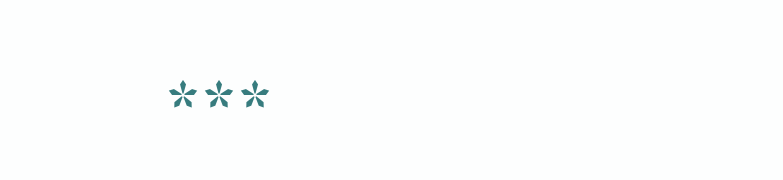***